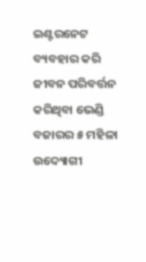ଇଣ୍ଟରନେଟ ବ୍ୟବହାର କରି ଜୀବନ ପରିବର୍ତ୍ତନ କରିଥିବା ଭେଣ୍ଡି ବଜାରର ୫ ମହିଳା ଉଦ୍ୟୋଗୀ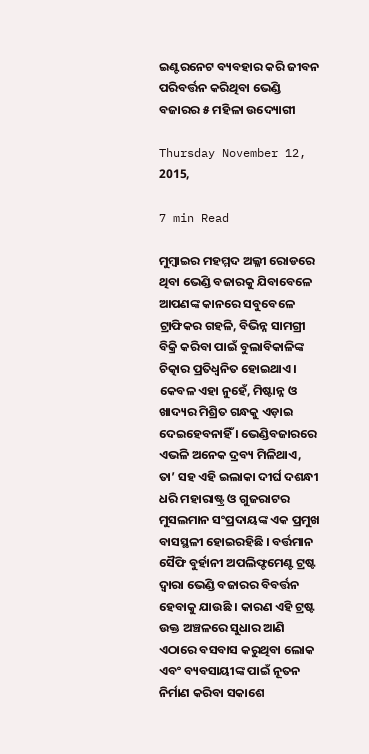ଇଣ୍ଟରନେଟ ବ୍ୟବହାର କରି ଜୀବନ ପରିବର୍ତ୍ତନ କରିଥିବା ଭେଣ୍ଡି ବଜାରର ୫ ମହିଳା ଉଦ୍ୟୋଗୀ

Thursday November 12, 2015,

7 min Read

ମୁମ୍ବାଇର ମହମ୍ମଦ ଅଲ୍ଳୀ ରୋଡରେ ଥିବା ଭେଣ୍ଡି ବଜାରକୁ ଯିବାବେଳେ ଆପଣଙ୍କ କାନରେ ସବୁବେଳେ ଟ୍ରାଫିକର ଗହଳି, ବିଭିନ୍ନ ସାମଗ୍ରୀ ବିକ୍ରି କରିବା ପାଇଁ ବୁଲାବିକାଳିଙ୍କ ଚିତ୍କାର ପ୍ରତିଧ୍ୱନିତ ହୋଇଥାଏ । କେବଳ ଏହା ନୁହେଁ, ମିଷ୍ଟାନ୍ନ ଓ ଖାଦ୍ୟର ମିଶ୍ରିତ ଗନ୍ଧକୁ ଏଡ଼ାଇ ଦେଇହେବନାହିଁ । ଭେଣ୍ଡିବଜାରରେ ଏଭଳି ଅନେକ ଦ୍ରବ୍ୟ ମିଳିଥାଏ, ତା’ ସହ ଏହି ଇଲାକା ଦୀର୍ଘ ଦଶନ୍ଧୀ ଧରି ମହାରାଷ୍ଟ୍ର ଓ ଗୁଜରାଟର ମୁସଲମାନ ସଂପ୍ରଦାୟଙ୍କ ଏକ ପ୍ରମୁଖ ବାସସ୍ଥଳୀ ହୋଇରହିଛି । ବର୍ତ୍ତମାନ ସୈଫି ବୁର୍ହାନୀ ଅପଲିଫ୍ଟମେଣ୍ଟ ଟ୍ରଷ୍ଟ ଦ୍ୱାରା ଭେଣ୍ଡି ବଜାରର ବିବର୍ତ୍ତନ ହେବାକୁ ଯାଉଛି । କାରଣ ଏହି ଟ୍ରଷ୍ଟ ଉକ୍ତ ଅଞ୍ଚଳରେ ସୁଧାର ଆଣି ଏଠାରେ ବସବାସ କରୁଥିବା ଲୋକ ଏବଂ ବ୍ୟବସାୟୀଙ୍କ ପାଇଁ ନୂତନ ନିର୍ମାଣ କରିବା ସକାଶେ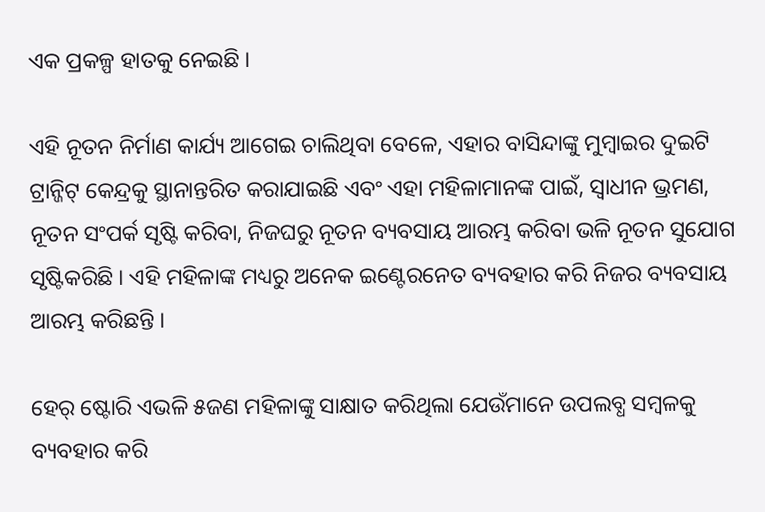ଏକ ପ୍ରକଳ୍ପ ହାତକୁ ନେଇଛି ।

ଏହି ନୂତନ ନିର୍ମାଣ କାର୍ଯ୍ୟ ଆଗେଇ ଚାଲିଥିବା ବେଳେ, ଏହାର ବାସିନ୍ଦାଙ୍କୁ ମୁମ୍ବାଇର ଦୁଇଟି ଟ୍ରାନ୍ଜିଟ୍ କେନ୍ଦ୍ରକୁ ସ୍ଥାନାନ୍ତରିତ କରାଯାଇଛି ଏବଂ ଏହା ମହିଳାମାନଙ୍କ ପାଇଁ, ସ୍ୱାଧୀନ ଭ୍ରମଣ, ନୂତନ ସଂପର୍କ ସୃଷ୍ଟି କରିବା, ନିଜଘରୁ ନୂତନ ବ୍ୟବସାୟ ଆରମ୍ଭ କରିବା ଭଳି ନୂତନ ସୁଯୋଗ ସୃଷ୍ଟିକରିଛି । ଏହି ମହିଳାଙ୍କ ମଧ୍ୟରୁ ଅନେକ ଇଣ୍ଟେରନେତ ବ୍ୟବହାର କରି ନିଜର ବ୍ୟବସାୟ ଆରମ୍ଭ କରିଛନ୍ତି ।

ହେର୍ ଷ୍ଟୋରି ଏଭଳି ୫ଜଣ ମହିଳାଙ୍କୁ ସାକ୍ଷାତ କରିଥିଲା ଯେଉଁମାନେ ଉପଲବ୍ଧ ସମ୍ବଳକୁ ବ୍ୟବହାର କରି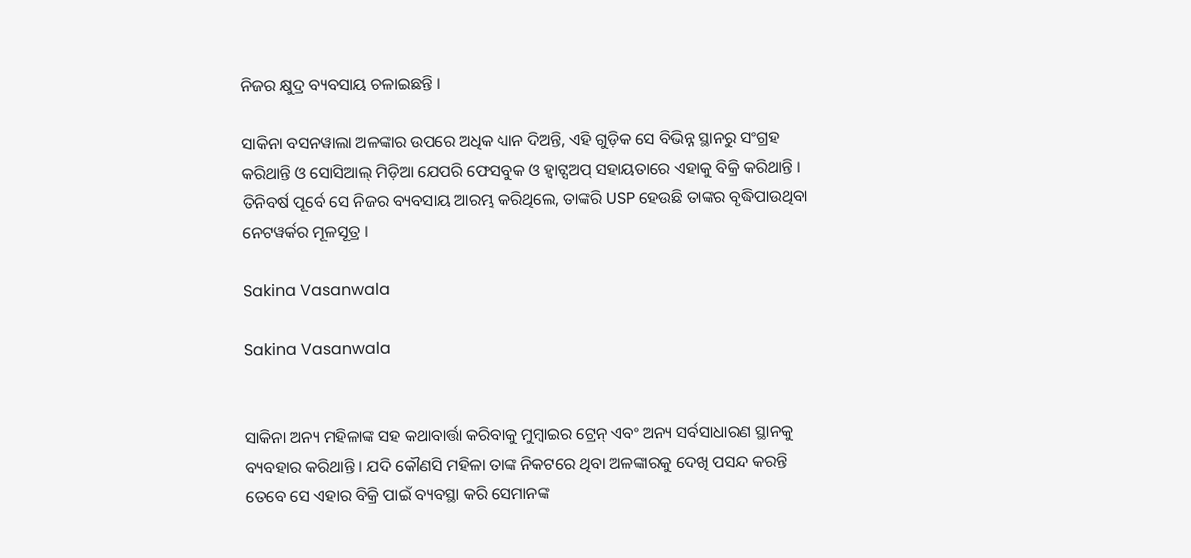ନିଜର କ୍ଷୁଦ୍ର ବ୍ୟବସାୟ ଚଳାଇଛନ୍ତି ।

ସାକିନା ବସନୱାଲା ଅଳଙ୍କାର ଉପରେ ଅଧିକ ଧ୍ୟାନ ଦିଅନ୍ତି, ଏହି ଗୁଡ଼ିକ ସେ ବିଭିନ୍ନ ସ୍ଥାନରୁ ସଂଗ୍ରହ କରିଥାନ୍ତି ଓ ସୋସିଆଲ୍ ମିଡ଼ିଆ ଯେପରି ଫେସବୁକ ଓ ହ୍ୱାଟ୍ସଅପ୍ ସହାୟତାରେ ଏହାକୁ ବିକ୍ରି କରିଥାନ୍ତି । ତିନିବର୍ଷ ପୂର୍ବେ ସେ ନିଜର ବ୍ୟବସାୟ ଆରମ୍ଭ କରିଥିଲେ, ତାଙ୍କରି USP ହେଉଛି ତାଙ୍କର ବୃଦ୍ଧିପାଉଥିବା ନେଟୱର୍କର ମୂଳସୂତ୍ର ।

Sakina Vasanwala

Sakina Vasanwala


ସାକିନା ଅନ୍ୟ ମହିଳାଙ୍କ ସହ କଥାବାର୍ତ୍ତା କରିବାକୁ ମୁମ୍ବାଇର ଟ୍ରେନ୍ ଏବଂ ଅନ୍ୟ ସର୍ବସାଧାରଣ ସ୍ଥାନକୁ ବ୍ୟବହାର କରିଥାନ୍ତି । ଯଦି କୌଣସି ମହିଳା ତାଙ୍କ ନିକଟରେ ଥିବା ଅଳଙ୍କାରକୁ ଦେଖି ପସନ୍ଦ କରନ୍ତି ତେବେ ସେ ଏହାର ବିକ୍ରି ପାଇଁ ବ୍ୟବସ୍ଥା କରି ସେମାନଙ୍କ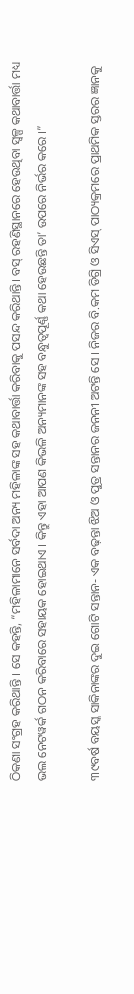ଠିକଣା ସଂଗ୍ରହ କରିଥାନ୍ତି । ସେ କହନ୍ତି, “ମହିଳାମାନେ ସର୍ବଦା ଅନ୍ୟ ମହିଳାଙ୍କ ସହ କଥାବାର୍ତ୍ତା କରିବାକୁ ପସନ୍ଦ କରିଥାନ୍ତି। ବସ୍ ରହଣିସ୍ଥାନରେ ହେଉଥିବା ସ୍ୱଳ୍ପ କଥାବାର୍ତ୍ତା ମଧ୍ୟ ଭଲ ନେଟୱର୍କ ଗଠନ କରିବାରେ ସହାୟକ ହୋଇଥାଏ । କିନ୍ତୁ ଏହା ଆପଣ କିଭଳି ଅନ୍ୟମାନଙ୍କ ସହ ବନ୍ଧୁତ୍ୱପୂର୍ଣ୍ଣ କଥା ହେଉଛନ୍ତି ତା’ ଉପରେ ନିର୍ଭର କରେ ।”

୩୯ବର୍ଷ ବୟସ୍କ ସାକିନାଙ୍କର ଦୁଇ ଗୋଟି ସନ୍ତାନ- ଏକ ବଢ଼ନ୍ତା ଝିଅ ଓ ପୁତ୍ର ସନ୍ତାନର ଜନନୀ ଅଟନ୍ତି ସେ । ନିଜର ବି.କମ ଡିଗ୍ରି ଓ ସିଏସ୍ ପାଠ୍ୟକ୍ରମରେ ପ୍ରାଥମିକ ସ୍ତରର ଜ୍ଞାନକୁ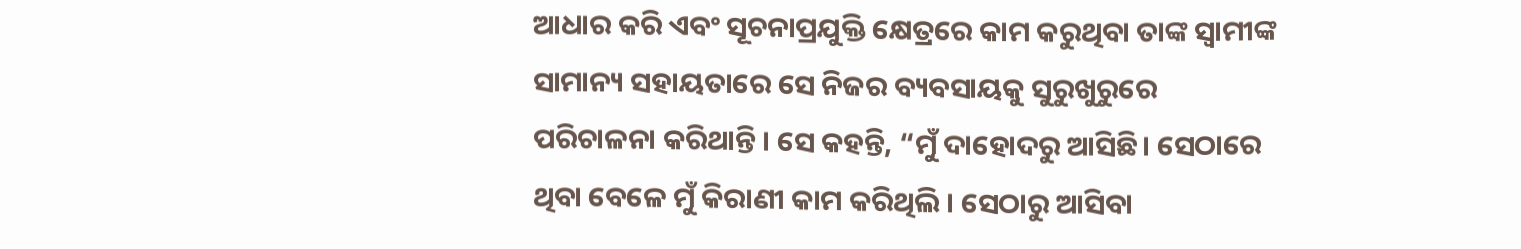ଆଧାର କରି ଏବଂ ସୂଚନାପ୍ରଯୁକ୍ତି କ୍ଷେତ୍ରରେ କାମ କରୁଥିବା ତାଙ୍କ ସ୍ୱାମୀଙ୍କ ସାମାନ୍ୟ ସହାୟତାରେ ସେ ନିଜର ବ୍ୟବସାୟକୁ ସୁରୁଖୁରୁରେ ପରିଚାଳନା କରିଥାନ୍ତି । ସେ କହନ୍ତି, “ମୁଁ ଦାହୋଦରୁ ଆସିଛି। ସେଠାରେ ଥିବା ବେଳେ ମୁଁ କିରାଣୀ କାମ କରିଥିଲି । ସେଠାରୁ ଆସିବା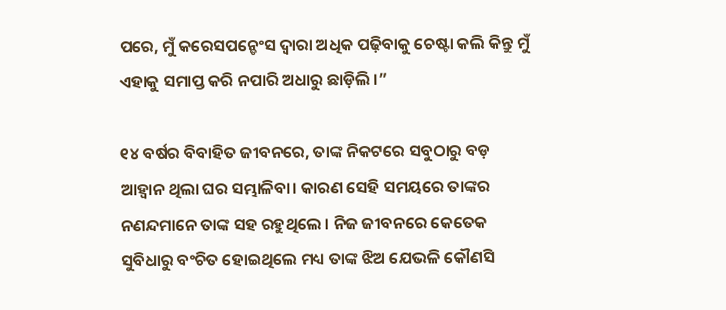ପରେ, ମୁଁ କରେସପନ୍ଡେଂସ ଦ୍ୱାରା ଅଧିକ ପଢ଼ିବାକୁ ଚେଷ୍ଟା କଲି କିନ୍ତୁ ମୁଁ ଏହାକୁ ସମାପ୍ତ କରି ନପାରି ଅଧାରୁ ଛାଡ଼ିଲି ।”

୧୪ ବର୍ଷର ବିବାହିତ ଜୀବନରେ, ତାଙ୍କ ନିକଟରେ ସବୁଠାରୁ ବଡ଼ ଆହ୍ୱାନ ଥିଲା ଘର ସମ୍ଭାଳିବା। କାରଣ ସେହି ସମୟରେ ତାଙ୍କର ନଣନ୍ଦମାନେ ତାଙ୍କ ସହ ରହୁଥିଲେ । ନିଜ ଜୀବନରେ କେତେକ ସୁବିଧାରୁ ବଂଚିତ ହୋଇଥିଲେ ମଧ୍ୟ ତାଙ୍କ ଝିଅ ଯେଭଳି କୌଣସି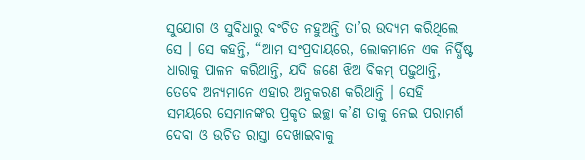ସୁଯୋଗ ଓ ସୁବିଧାରୁ ବଂଚିତ ନହୁଅନ୍ତି ତା’ର ଉଦ୍ୟମ କରିଥିଲେ ସେ । ସେ କହନ୍ତି, “ଆମ ସଂପ୍ରଦାୟରେ, ଲୋକମାନେ ଏକ ନିର୍ଦ୍ଧିଷ୍ଟ ଧାରାକୁ ପାଳନ କରିଥାନ୍ତି, ଯଦି ଜଣେ ଝିଅ ବିକମ୍ ପଢ଼ୁଥାନ୍ତି, ତେବେ ଅନ୍ୟମାନେ ଏହାର ଅନୁକରଣ କରିଥାନ୍ତି । ସେହି ସମୟରେ ସେମାନଙ୍କର ପ୍ରକୃତ ଇଚ୍ଛା କ’ଣ ତାକୁ ନେଇ ପରାମର୍ଶ ଦେବା ଓ ଉଚିତ ରାସ୍ତା ଦେଖାଇବାକୁ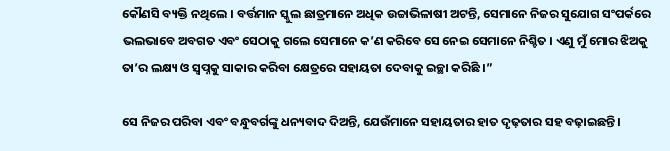କୌଣସି ବ୍ୟକ୍ତି ନଥିଲେ । ବର୍ତ୍ତମାନ ସ୍କୁଲ ଛାତ୍ରମାନେ ଅଧିକ ଉଚ୍ଚାଭିଳାଷୀ ଅଟନ୍ତି, ସେମାନେ ନିଜର ସୁଯୋଗ ସଂପର୍କରେ ଭଲଭାବେ ଅବଗତ ଏବଂ ସେଠାକୁ ଗଲେ ସେମାନେ କ’ଣ କରିବେ ସେ ନେଇ ସେମାନେ ନିଶ୍ଚିତ । ଏଣୁ ମୁଁ ମୋର ଝିଅକୁ ତା’ର ଲକ୍ଷ୍ୟ ଓ ସ୍ୱପ୍ନକୁ ସାକାର କରିବା କ୍ଷେତ୍ରରେ ସହାୟତା ଦେବାକୁ ଇଚ୍ଛା କରିଛି ।”

ସେ ନିଜର ପରିବା ଏବଂ ବନ୍ଧୁବର୍ଗଙ୍କୁ ଧନ୍ୟବାଦ ଦିଅନ୍ତି, ଯେଉଁମାନେ ସହାୟତାର ହାତ ଦୃଢ଼ତାର ସହ ବଢ଼ାଇଛନ୍ତି ।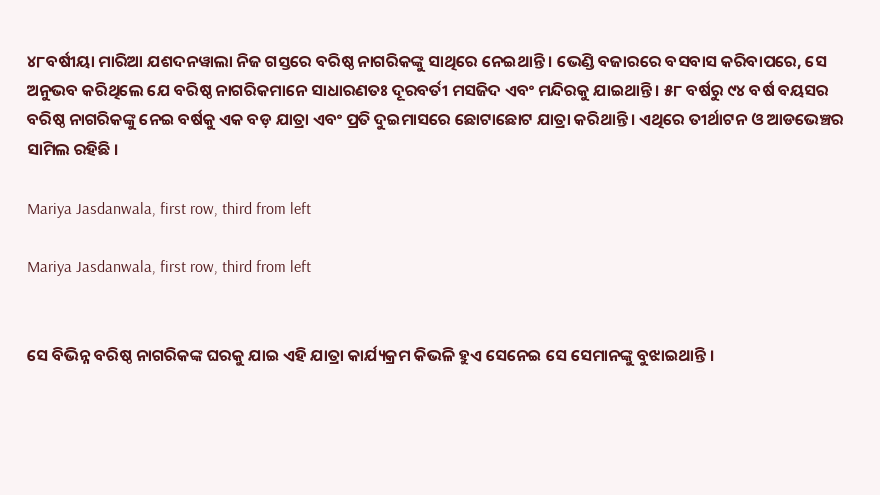୪୮ବର୍ଷୀୟା ମାରିଆ ଯଶଦନୱାଲା ନିଜ ଗସ୍ତରେ ବରିଷ୍ଠ ନାଗରିକଙ୍କୁ ସାଥିରେ ନେଇଥାନ୍ତି । ଭେଣ୍ଡି ବଜାରରେ ବସବାସ କରିବାପରେ, ସେ ଅନୁଭବ କରିଥିଲେ ଯେ ବରିଷ୍ଠ ନାଗରିକମାନେ ସାଧାରଣତଃ ଦୂରବର୍ତୀ ମସଜିଦ ଏବଂ ମନ୍ଦିରକୁ ଯାଇଥାନ୍ତି । ୫୮ ବର୍ଷରୁ ୯୪ ବର୍ଷ ବୟସର ବରିଷ୍ଠ ନାଗରିକଙ୍କୁ ନେଇ ବର୍ଷକୁ ଏକ ବଡ଼ ଯାତ୍ରା ଏବଂ ପ୍ରତି ଦୁଇମାସରେ ଛୋଟାଛୋଟ ଯାତ୍ରା କରିଥାନ୍ତି । ଏଥିରେ ତୀର୍ଥାଟନ ଓ ଆଡଭେଞ୍ଚର ସାମିଲ ରହିଛି ।

Mariya Jasdanwala, first row, third from left

Mariya Jasdanwala, first row, third from left


ସେ ବିଭିନ୍ନ ବରିଷ୍ଠ ନାଗରିକଙ୍କ ଘରକୁ ଯାଇ ଏହି ଯାତ୍ରା କାର୍ଯ୍ୟକ୍ରମ କିଭଳି ହୁଏ ସେନେଇ ସେ ସେମାନଙ୍କୁ ବୁଝାଇଥାନ୍ତି ।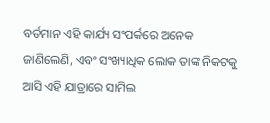ବର୍ତମାନ ଏହି କାର୍ଯ୍ୟ ସଂପର୍କରେ ଅନେକ ଜାଣିଲେଣି, ଏବଂ ସଂଖ୍ୟାଧିକ ଲୋକ ତାଙ୍କ ନିକଟକୁ ଆସି ଏହି ଯାତ୍ରାରେ ସାମିଲ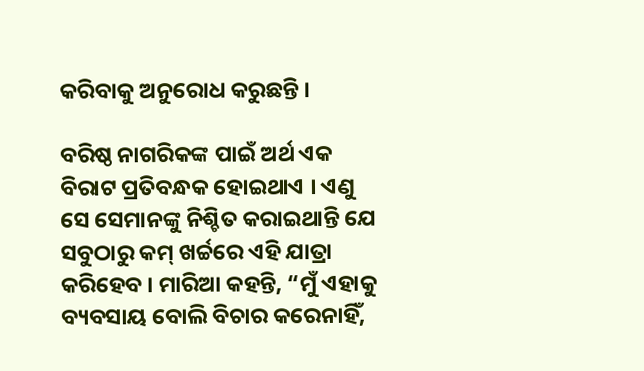କରିବାକୁ ଅନୁରୋଧ କରୁଛନ୍ତି ।

ବରିଷ୍ଠ ନାଗରିକଙ୍କ ପାଇଁ ଅର୍ଥ ଏକ ବିରାଟ ପ୍ରତିବନ୍ଧକ ହୋଇଥାଏ । ଏଣୁ ସେ ସେମାନଙ୍କୁ ନିଶ୍ଚିତ କରାଇଥାନ୍ତି ଯେ ସବୁଠାରୁ କମ୍ ଖର୍ଚ୍ଚରେ ଏହି ଯାତ୍ରା କରିହେବ । ମାରିଆ କହନ୍ତି, “ମୁଁ ଏହାକୁ ବ୍ୟବସାୟ ବୋଲି ବିଚାର କରେନାହିଁ,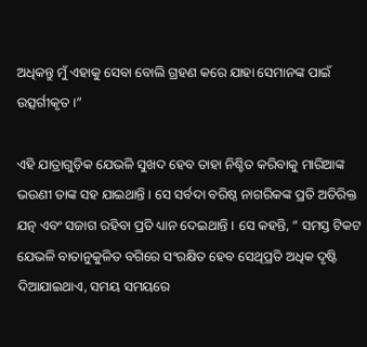ଅଧିକନ୍ତୁ ମୁଁ ଏହାକୁ ସେବା ବୋଲି ଗ୍ରହଣ କରେ ଯାହା ସେମାନଙ୍କ ପାଇଁ ଉତ୍ସର୍ଗୀକୃତ ।”

ଏହି ଯାତ୍ରାଗୁଡ଼ିକ ଯେଭଳି ସୁଖଦ ହେବ ତାହା ନିଶ୍ଚିତ କରିବାକୁ ମାରିଆଙ୍କ ଭଉଣୀ ତାଙ୍କ ସହ ଯାଇଥାନ୍ତି । ସେ ସର୍ବଦା ବରିଷ୍ଠ ନାଗରିକଙ୍କ ପ୍ରତି ଅତିରିକ୍ତ ଯତ୍ନ ଏବଂ ସଜାଗ ରହିବା ପ୍ରତି ଧ୍ୟାନ ଦେଇଥାନ୍ତି । ସେ କହନ୍ତି, “ ସମସ୍ତ ଟିକଟ ଯେଭଳି ବାତାନୁକୁଳିତ ବଗିରେ ସଂରକ୍ଷିତ ହେବ ସେଥିପ୍ରତି ଅଧିକ ଦୃଷ୍ଟି ଦିଆଯାଇଥାଏ, ସମୟ ସମୟରେ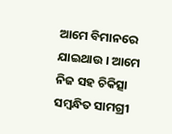ଆମେ ବିମାନରେ ଯାଇଥାଉ । ଆମେ ନିଜ ସହ ଚିକିତ୍ସା ସମ୍ବନ୍ଧିତ ସାମଗ୍ରୀ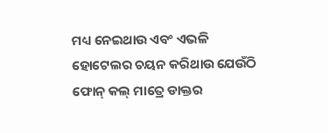ମଧ୍ୟ ନେଇଥାଉ ଏବଂ ଏଭଳି ହୋଟେଲର ଚୟନ କରିଥାଉ ଯେଉଁଠି ଫୋନ୍ କଲ୍ ମାତ୍ରେ ଡାକ୍ତର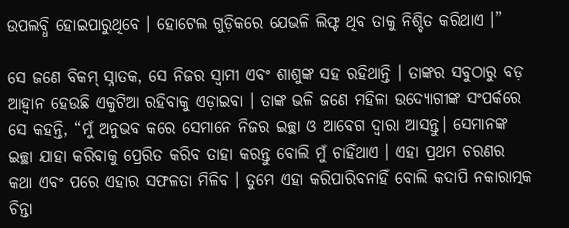ଉପଲବ୍ଧି ହୋଇପାରୁଥିବେ । ହୋଟେଲ ଗୁଡ଼ିକରେ ଯେଭଳି ଲିଫ୍ଟ ଥିବ ତାକୁ ନିଶ୍ଚିତ କରିଥାଏ ।”

ସେ ଜଣେ ବିକମ୍ ସ୍ନାତକ, ସେ ନିଜର ସ୍ୱାମୀ ଏବଂ ଶାଶୁଙ୍କ ସହ ରହିଥାନ୍ତି । ତାଙ୍କର ସବୁଠାରୁ ବଡ଼ ଆହ୍ୱାନ ହେଉଛି ଏକୁଟିଆ ରହିବାକୁ ଏଡ଼ାଇବା । ତାଙ୍କ ଭଳି ଜଣେ ମହିଳା ଉଦ୍ୟୋଗୀଙ୍କ ସଂପର୍କରେ ସେ କହନ୍ତି, “ମୁଁ ଅନୁଭବ କରେ ସେମାନେ ନିଜର ଇଚ୍ଛା ଓ ଆବେଗ ଦ୍ୱାରା ଆସନ୍ତୁ। ସେମାନଙ୍କ ଇଚ୍ଛା ଯାହା କରିବାକୁ ପ୍ରେରିତ କରିବ ତାହା କରନ୍ତୁ ବୋଲି ମୁଁ ଚାହିଁଥାଏ । ଏହା ପ୍ରଥମ ଚରଣର କଥା ଏବଂ ପରେ ଏହାର ସଫଳତା ମିଳିବ । ତୁମେ ଏହା କରିପାରିବନାହିଁ ବୋଲି କଦାପି ନକାରାତ୍ମକ ଚିନ୍ତା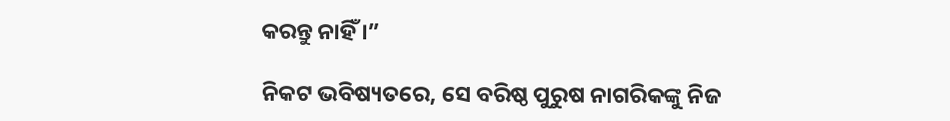କରନ୍ତୁ ନାହିଁ ।”

ନିକଟ ଭବିଷ୍ୟତରେ, ସେ ବରିଷ୍ଠ ପୁରୁଷ ନାଗରିକଙ୍କୁ ନିଜ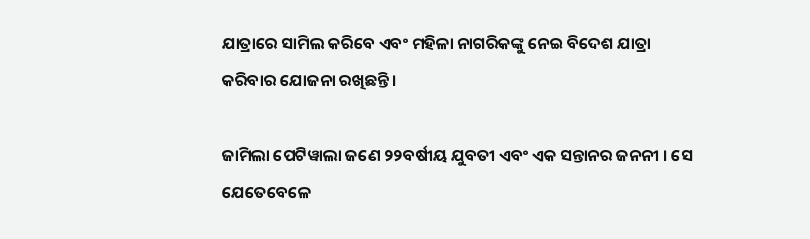ଯାତ୍ରାରେ ସାମିଲ କରିବେ ଏବଂ ମହିଳା ନାଗରିକଙ୍କୁ ନେଇ ବିଦେଶ ଯାତ୍ରା କରିବାର ଯୋଜନା ରଖିଛନ୍ତି ।

ଜାମିଲା ପେଟିୱାଲା ଜଣେ ୨୨ବର୍ଷୀୟ ଯୁବତୀ ଏବଂ ଏକ ସନ୍ତାନର ଜନନୀ । ସେ ଯେତେବେଳେ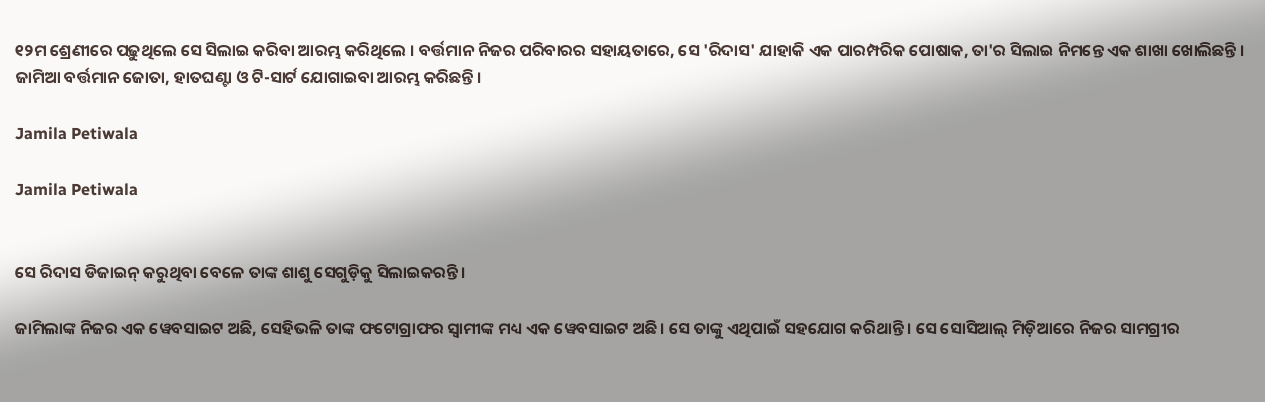୧୨ମ ଶ୍ରେଣୀରେ ପଢ଼ୁଥିଲେ ସେ ସିଲାଇ କରିବା ଆରମ୍ଭ କରିଥିଲେ । ବର୍ତ୍ତମାନ ନିଜର ପରିବାରର ସହାୟତାରେ, ସେ 'ରିଦାସ' ଯାହାକି ଏକ ପାରମ୍ପରିକ ପୋଷାକ, ତା'ର ସିଲାଇ ନିମନ୍ତେ ଏକ ଶାଖା ଖୋଲିଛନ୍ତି । ଜାମିଆ ବର୍ତ୍ତମାନ ଜୋତା, ହାତଘଣ୍ଟା ଓ ଟି-ସାର୍ଟ ଯୋଗାଇବା ଆରମ୍ଭ କରିଛନ୍ତି ।

Jamila Petiwala

Jamila Petiwala


ସେ ରିଦାସ ଡିଜାଇନ୍ କରୁଥିବା ବେଳେ ତାଙ୍କ ଶାଶୁ ସେଗୁଡ଼ିକୁ ସିଲାଇକରନ୍ତି ।

ଜାମିଲାଙ୍କ ନିଜର ଏକ ୱେବସାଇଟ ଅଛି, ସେହିଭଳି ତାଙ୍କ ଫଟୋଗ୍ରାଫର ସ୍ୱାମୀଙ୍କ ମଧ୍ୟ ଏକ ୱେବସାଇଟ ଅଛି। ସେ ତାଙ୍କୁ ଏଥିପାଇଁ ସହଯୋଗ କରିଥାନ୍ତି । ସେ ସୋସିଆଲ୍ ମିଡ଼ିଆରେ ନିଜର ସାମଗ୍ରୀର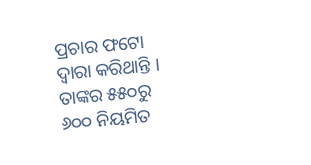ପ୍ରଚାର ଫଟୋ ଦ୍ୱାରା କରିଥାନ୍ତି । ତାଙ୍କର ୫୫୦ରୁ ୬୦୦ ନିୟମିତ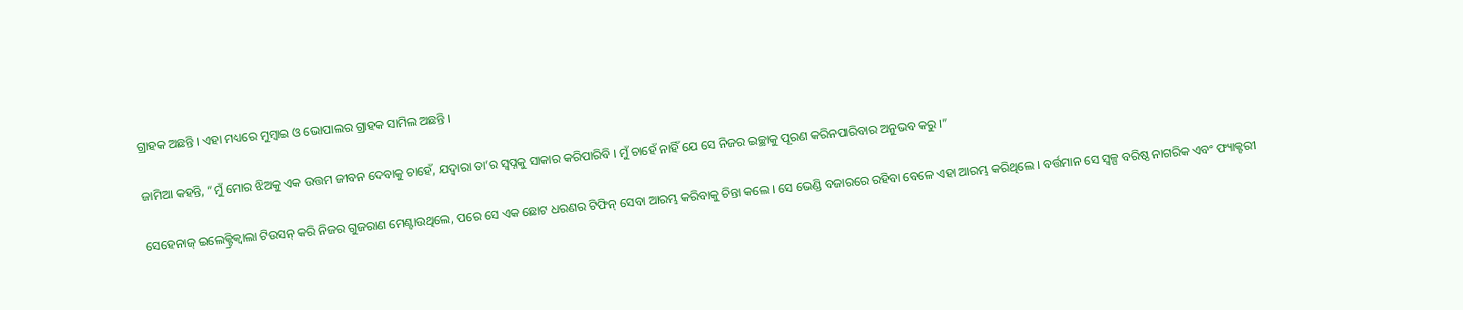ଗ୍ରାହକ ଅଛନ୍ତି । ଏହା ମଧ୍ୟରେ ମୁମ୍ବାଇ ଓ ଭୋପାଲର ଗ୍ରାହକ ସାମିଲ ଅଛନ୍ତି ।

ଜାମିଆ କହନ୍ତି, “ମୁଁ ମୋର ଝିଅକୁ ଏକ ଉତ୍ତମ ଜୀବନ ଦେବାକୁ ଚାହେଁ, ଯଦ୍ୱାରା ତା’ର ସ୍ୱପ୍ନକୁ ସାକାର କରିପାରିବି । ମୁଁ ଚାହେଁ ନାହିଁ ଯେ ସେ ନିଜର ଇଚ୍ଛାକୁ ପୂରଣ କରିନପାରିବାର ଅନୁଭବ କରୁ ।”

ସେହେନାଜ୍ ଇଲେକ୍ଟ୍ରିକ୍ୱାଲା ଟିଉସନ୍ କରି ନିଜର ଗୁଜରାଣ ମେଣ୍ଟାଉଥିଲେ, ପରେ ସେ ଏକ ଛୋଟ ଧରଣର ଟିଫିନ୍ ସେବା ଆରମ୍ଭ କରିବାକୁ ଚିନ୍ତା କଲେ । ସେ ଭେଣ୍ଡି ବଜାରରେ ରହିବା ବେଳେ ଏହା ଆରମ୍ଭ କରିଥିଲେ । ବର୍ତ୍ତମାନ ସେ ସ୍ୱଳ୍ପ ବରିଷ୍ଠ ନାଗରିକ ଏବଂ ଫ୍ୟାକ୍ଟରୀ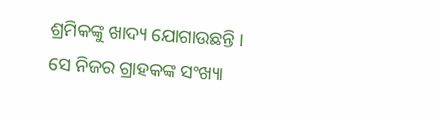ଶ୍ରମିକଙ୍କୁ ଖାଦ୍ୟ ଯୋଗାଉଛନ୍ତି । ସେ ନିଜର ଗ୍ରାହକଙ୍କ ସଂଖ୍ୟା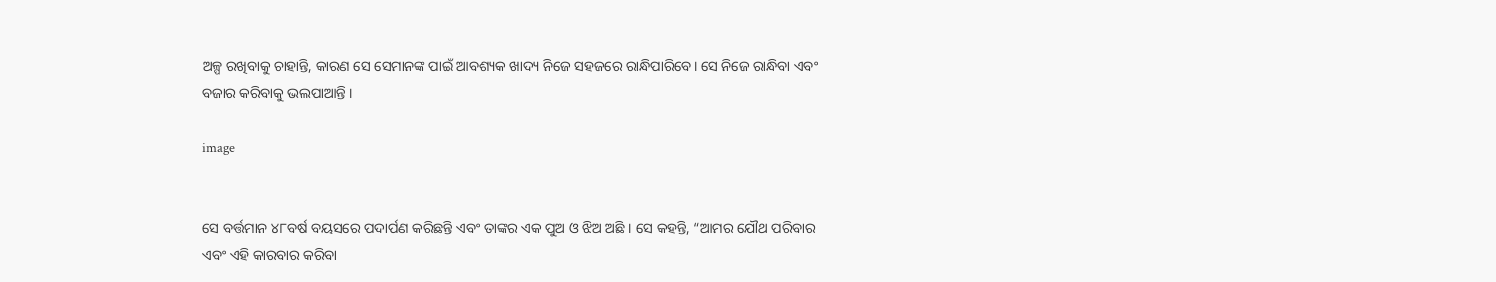ଅଳ୍ପ ରଖିବାକୁ ଚାହାନ୍ତି, କାରଣ ସେ ସେମାନଙ୍କ ପାଇଁ ଆବଶ୍ୟକ ଖାଦ୍ୟ ନିଜେ ସହଜରେ ରାନ୍ଧିପାରିବେ। ସେ ନିଜେ ରାନ୍ଧିବା ଏବଂ ବଜାର କରିବାକୁ ଭଲପାଆନ୍ତି ।

image


ସେ ବର୍ତ୍ତମାନ ୪୮ବର୍ଷ ବୟସରେ ପଦାର୍ପଣ କରିଛନ୍ତି ଏବଂ ତାଙ୍କର ଏକ ପୁଅ ଓ ଝିଅ ଅଛି । ସେ କହନ୍ତି, “ଆମର ଯୌଥ ପରିବାର ଏବଂ ଏହି କାରବାର କରିବା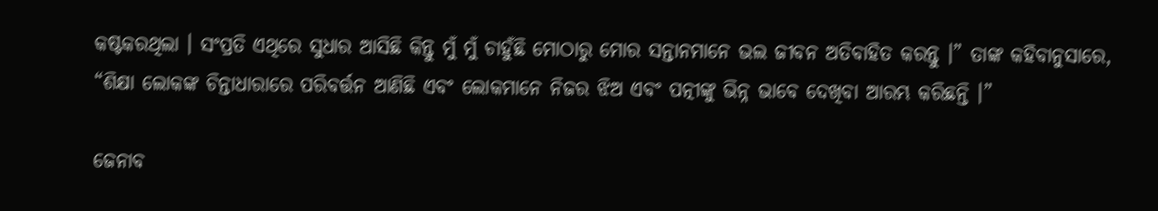କଷ୍ଟକରଥିଲା । ସଂପ୍ରତି ଏଥିରେ ସୁଧାର ଆସିଛି କିନ୍ତୁ ମୁଁ ମୁଁ ଚାହୁଁଛି ମୋଠାରୁ ମୋର ସନ୍ତାନମାନେ ଭଲ ଜୀବନ ଅତିବାହିତ କରନ୍ତୁ ।” ତାଙ୍କ କହିବାନୁସାରେ, “ଶିକ୍ଷା ଲୋକଙ୍କ ଚିନ୍ତାଧାରାରେ ପରିବର୍ତ୍ତନ ଆଣିଛି ଏବଂ ଲୋକମାନେ ନିଜର ଝିଅ ଏବଂ ପତ୍ନୀଙ୍କୁ ଭିନ୍ନ ଭାବେ ଦେଖିବା ଆରମ୍ଭ କରିଛନ୍ତି ।”

ଜେନାବ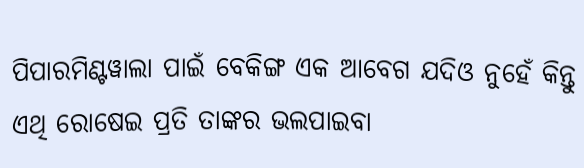ପିପାରମିଣ୍ଟୱାଲା ପାଇଁ ବେକିଙ୍ଗ ଏକ ଆବେଗ ଯଦିଓ ନୁହେଁ କିନ୍ତୁ ଏଥି ରୋଷେଇ ପ୍ରତି ତାଙ୍କର ଭଲପାଇବା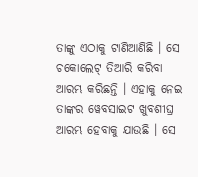ତାଙ୍କୁ ଏଠାକୁ ଟାଣିଆଣିଛି । ସେ ଚକୋଲେଟ୍ ତିଆରି କରିବା ଆରମ୍ଭ କରିଛନ୍ତି । ଏହାକୁ ନେଇ ତାଙ୍କର ୱେବସାଇଟ ଖୁବଶୀଘ୍ର ଆରମ୍ଭ ହେବାକୁ ଯାଉଛି । ସେ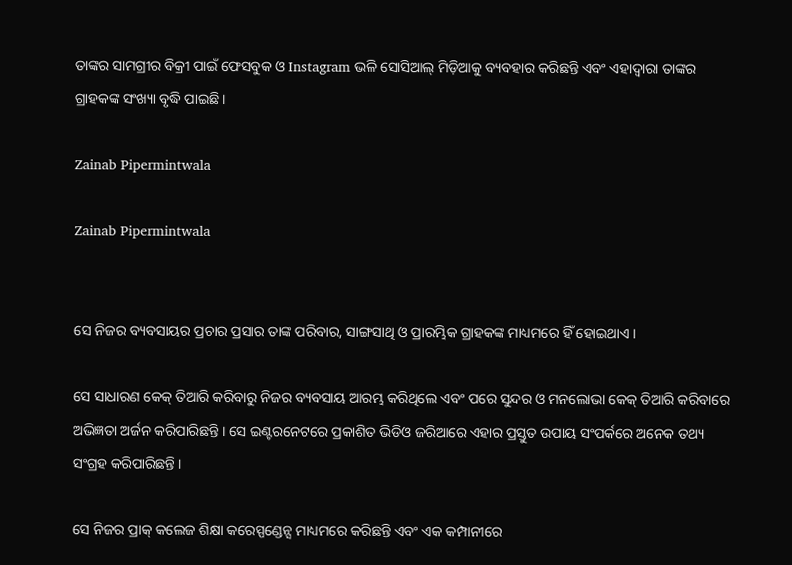ତାଙ୍କର ସାମଗ୍ରୀର ବିକ୍ରୀ ପାଇଁ ଫେସବୁକ ଓ Instagram ଭଳି ସୋସିଆଲ୍ ମିଡ଼ିଆକୁ ବ୍ୟବହାର କରିଛନ୍ତି ଏବଂ ଏହାଦ୍ୱାରା ତାଙ୍କର ଗ୍ରାହକଙ୍କ ସଂଖ୍ୟା ବୃଦ୍ଧି ପାଇଛି ।

Zainab Pipermintwala

Zainab Pipermintwala


ସେ ନିଜର ବ୍ୟବସାୟର ପ୍ରଚାର ପ୍ରସାର ତାଙ୍କ ପରିବାର, ସାଙ୍ଗସାଥି ଓ ପ୍ରାରମ୍ଭିକ ଗ୍ରାହକଙ୍କ ମାଧ୍ୟମରେ ହିଁ ହୋଇଥାଏ ।

ସେ ସାଧାରଣ କେକ୍ ତିଆରି କରିବାରୁ ନିଜର ବ୍ୟବସାୟ ଆରମ୍ଭ କରିଥିଲେ ଏବଂ ପରେ ସୁନ୍ଦର ଓ ମନଲୋଭା କେକ୍ ତିଆରି କରିବାରେ ଅଭିଜ୍ଞତା ଅର୍ଜନ କରିପାରିଛନ୍ତି । ସେ ଇଣ୍ଟରନେଟରେ ପ୍ରକାଶିତ ଭିଡିଓ ଜରିଆରେ ଏହାର ପ୍ରସ୍ତୁତ ଉପାୟ ସଂପର୍କରେ ଅନେକ ତଥ୍ୟ ସଂଗ୍ରହ କରିପାରିଛନ୍ତି ।

ସେ ନିଜର ପ୍ରାକ୍ କଲେଜ ଶିକ୍ଷା କରେସ୍ପଣ୍ଡେନ୍ସ ମାଧ୍ୟମରେ କରିଛନ୍ତି ଏବଂ ଏକ କମ୍ପାନୀରେ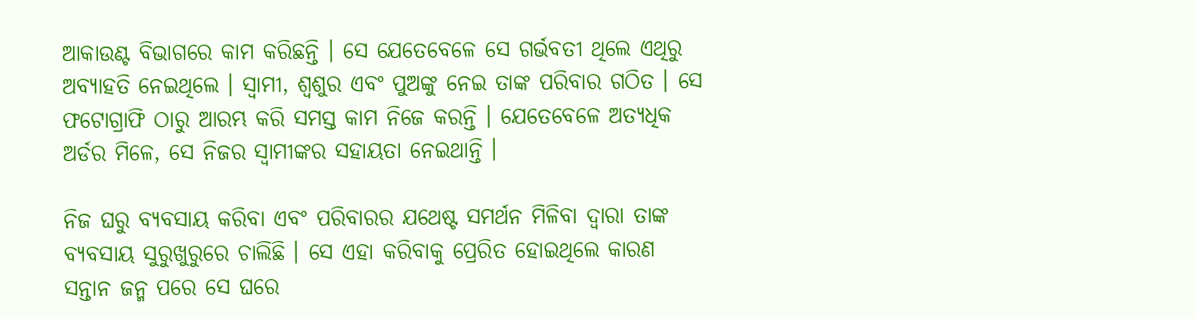ଆକାଉଣ୍ଟ ବିଭାଗରେ କାମ କରିଛନ୍ତି । ସେ ଯେତେବେଳେ ସେ ଗର୍ଭବତୀ ଥିଲେ ଏଥିରୁ ଅବ୍ୟାହତି ନେଇଥିଲେ । ସ୍ୱାମୀ, ଶ୍ୱଶୁର ଏବଂ ପୁଅଙ୍କୁ ନେଇ ତାଙ୍କ ପରିବାର ଗଠିତ । ସେ ଫଟୋଗ୍ରାଫି ଠାରୁ ଆରମ୍ଭ କରି ସମସ୍ତ କାମ ନିଜେ କରନ୍ତି । ଯେତେବେଳେ ଅତ୍ୟଧିକ ଅର୍ଡର ମିଳେ, ସେ ନିଜର ସ୍ୱାମୀଙ୍କର ସହାୟତା ନେଇଥାନ୍ତି ।

ନିଜ ଘରୁ ବ୍ୟବସାୟ କରିବା ଏବଂ ପରିବାରର ଯଥେଷ୍ଟ ସମର୍ଥନ ମିଳିବା ଦ୍ୱାରା ତାଙ୍କ ବ୍ୟବସାୟ ସୁରୁଖୁରୁରେ ଚାଲିଛି । ସେ ଏହା କରିବାକୁ ପ୍ରେରିତ ହୋଇଥିଲେ କାରଣ ସନ୍ତାନ ଜନ୍ମ ପରେ ସେ ଘରେ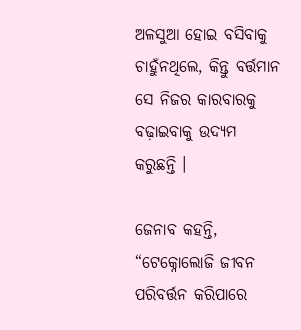ଅଳସୁଆ ହୋଇ ବସିବାକୁ ଚାହୁଁନଥିଲେ, କିନ୍ତୁ ବର୍ତ୍ତମାନ ସେ ନିଜର କାରବାରକୁ ବଢ଼ାଇବାକୁ ଉଦ୍ୟମ କରୁଛନ୍ତି ।

ଜେନାବ କହନ୍ତି, “ଟେକ୍ନୋଲୋଜି ଜୀବନ ପରିବର୍ତ୍ତନ କରିପାରେ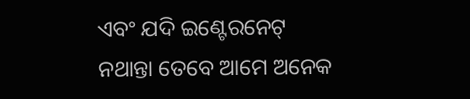ଏବଂ ଯଦି ଇଣ୍ଟେରନେଟ୍ ନଥାନ୍ତା ତେବେ ଆମେ ଅନେକ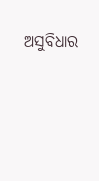ଅସୁବିଧାର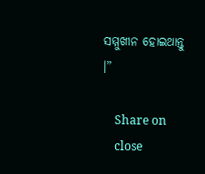ସମ୍ମୁଖୀନ ହୋଇଥାନ୍ତୁ ।”

    Share on
    close